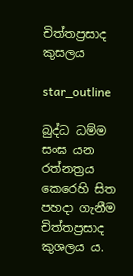චිත්තප්‍රසාද කුසලය

star_outline

බුද්ධ ධම්ම සංඝ යන රත්නත්‍රය කෙරෙහි සිත පහදා ගැනීම චිත්තප්‍රසාද කුශලය ය.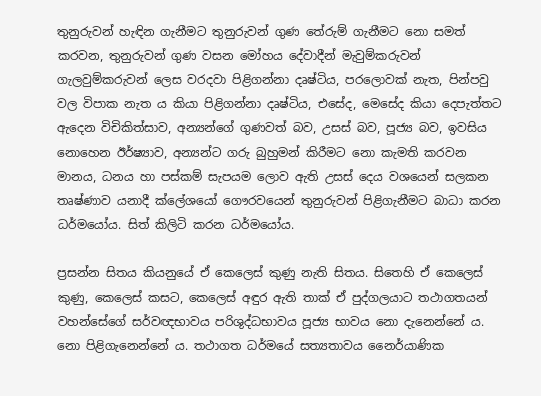තුනුරුවන් හැඳින ගැනීමට තුනුරුවන් ගුණ තේරුම් ගැනීමට නො සමත් කරවන, තුනුරුවන් ගුණ වසන මෝහය දේවාදීන් මැවුම්කරුවන් ගැලවුම්කරුවන් ලෙස වරදවා පිළිගන්නා දෘෂ්ටිය, පරලොවක් නැත, පින්පවු වල විපාක නැත ය කියා පිළිගන්නා දෘෂ්ටිය, එසේද, මෙසේද කියා දෙපැත්තට ඇදෙන විචිකිත්සාව, අන්‍යන්ගේ ගුණවත් බව, උසස් බව, පූජ්‍ය බව, ඉවසිය නොහෙන ඊර්ෂ්‍යාව, අන්‍යන්ට ගරු බුහුමන් කිරීමට නො කැමති කරවන මානය, ධනය හා පස්කම් සැපයම ලොව ඇති උසස් දෙය වශයෙන් සලකන තෘෂ්ණාව යනාදී ක්ලේශයෝ ගෞරවයෙන් තුනුරුවන් පිළිගැනීමට බාධා කරන ධර්මයෝය. සිත් කිලිටි කරන ධර්මයෝය.

ප්‍රසන්න සිතය කියනුයේ ඒ කෙලෙස් කුණු නැති සිතය. සිතෙහි ඒ කෙලෙස් කුණු, කෙලෙස් කසට, කෙලෙස් අඳුර ඇති තාක් ඒ පුද්ගලයාට තථාගතයන් වහන්සේගේ සර්වඥභාවය පරිශුද්ධභාවය පූජ්‍ය භාවය නො දැනෙන්නේ ය. නො පිළිගැනෙන්නේ ය. තථාගත ධර්මයේ සත්‍යතාවය නෛර්යාණික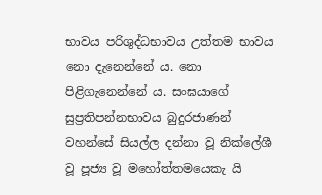භාවය පරිශුද්ධභාවය උත්තම භාවය නො දැනෙන්නේ ය. නො පිළිගැනෙන්නේ ය. සංඝයාගේ සුප්‍රතිපන්නභාවය බුදුරජාණන් වහන්සේ සියල්ල දන්නා වූ නික්ලේශී වූ පූජ්‍ය වූ මහෝත්තමයෙකැ යි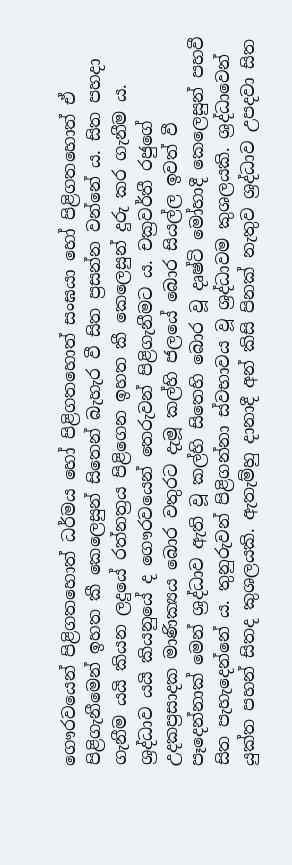ගෞරවයෙන් පිළිගතහොත් ධර්මය හෝ පිළිගතහොත් සංඝයා හෝ පිළිගතහොත් ඒ පිළිගැනීමෙන් ඉහත කී කෙලෙසුන් සිතෙන් බැහැර වී සිත ප්‍රසන්න වන්නේ ය. සිත පහදා ගැනීම යයි කියන ලදුයේ රත්නත්‍රය පිළිගෙන ඉහත කී කෙලෙසුන් දුරු කර ගැනීම ය. ශ්‍රද්ධාව යයි කියනුයේ ද ගෞරවයෙන් තෙරුවන් පිළිගැනීමට ය. චක්‍රවර්තී රජුගේ උදකප්‍රසාදක මාණික්‍යය බොර වතුරට දැමූ කල්හි ජලයේ බොර සියල්ල ඉවත් වී පෑදෙන්නාක් මෙන් ශ්‍රද්ධාව ඇති වූ කල්හි සිතෙහි බොර වූ දෘෂ්ටි මෝහාදී කෙලෙසුන් පහවී සිත පැහැදෙන්නේ ය. තුනුරුවන් පිළිගන්නා ස්වභාවය වූ ශ්‍රද්ධාවම කුශලයකි. ශ්‍රද්ධාවෙන් යුක්ත පහන් සිතද කුශලයකි. ඇතැම්හු දානාදී අන් කිසි පිනක් නැතුව ශ්‍රද්ධාව උපදවා සිත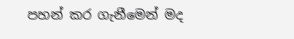පහන් කර ගැනීමෙන් මද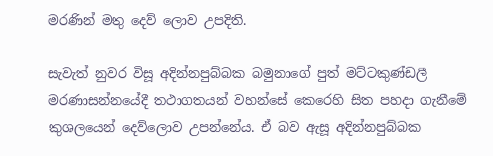මරණින් මතු දෙව් ලොව උපදිති.

සැවැත් නුවර විසූ අදින්නපුබ්බක බමුනාගේ පුත් මට්ටකුණ්ඩලී මරණාසන්නයේදී තථාගතයන් වහන්සේ කෙරෙහි සිත පහදා ගැනීමේ කුශලයෙන් දෙව්ලොව උපන්නේය. ඒ බව ඇසූ අදින්නපුබ්බක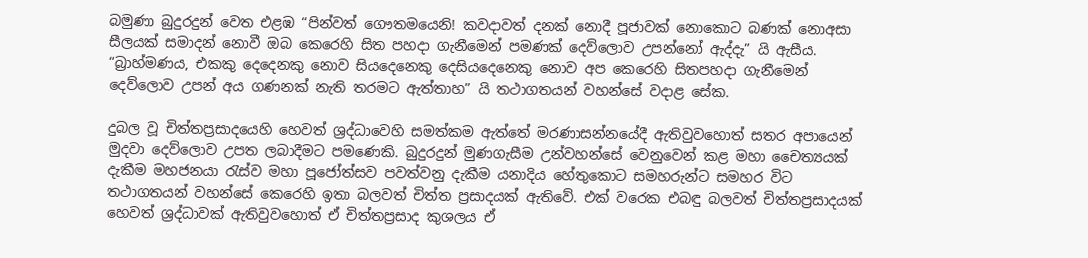බමුණා බුදුරදුන් වෙත එළඹ “පින්වත් ගෞතමයෙනි! කවදාවත් දනක් නොදී පූජාවක් නොකොට බණක් නොඅසා සීලයක් සමාදන් නොවී ඔබ කෙරෙහි සිත පහදා ගැනීමෙන් පමණක් දෙව්ලොව උපන්නෝ ඇද්දැ” යි ඇසීය. “බ්‍රාහ්මණය, එකකු දෙදෙනකු නොව සියදෙනෙකු දෙසියදෙනෙකු නොව අප කෙරෙහි සිතපහදා ගැනීමෙන් දෙව්ලොව උපන් අය ගණනක් නැති තරමට ඇත්තාහ” යි තථාගතයන් වහන්සේ වදාළ සේක.

දුබල වූ චිත්තප්‍රසාදයෙහි හෙවත් ශ්‍රද්ධාවෙහි සමත්කම ඇත්තේ මරණාසන්නයේදී ඇතිවුවහොත් සතර අපායෙන් මුදවා දෙව්ලොව උපත ලබාදීමට පමණෙකි. බුදුරදුන් මුණගැසීම උන්වහන්සේ වෙනුවෙන් කළ මහා චෛත්‍යයක් දැකීම මහජනයා රැස්ව මහා පූජෝත්සව පවත්වනු දැකීම යනාදිය හේතුකොට සමහරුන්ට සමහර විට තථාගතයන් වහන්සේ කෙරෙහි ඉතා බලවත් චිත්ත ප්‍රසාදයක් ඇතිවේ. එක් වරෙක එබඳු බලවත් චිත්තප්‍රසාදයක් හෙවත් ශ්‍රද්ධාවක් ඇතිවුවහොත් ඒ චිත්තප්‍රසාද කුශලය ඒ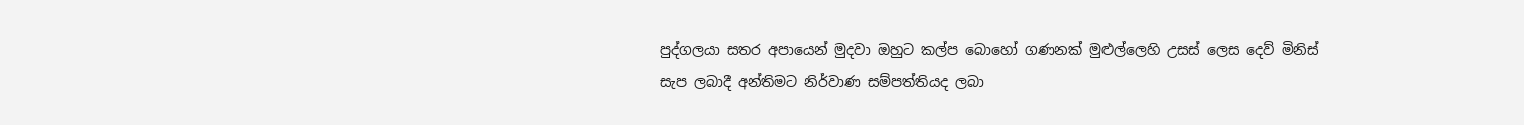පුද්ගලයා සතර අපායෙන් මුදවා ඔහුට කල්ප බොහෝ ගණනක් මුළුල්ලෙහි උසස් ලෙස දෙව් මිනිස් සැප ලබාදී අන්තිමට නිර්වාණ සම්පත්තියද ලබා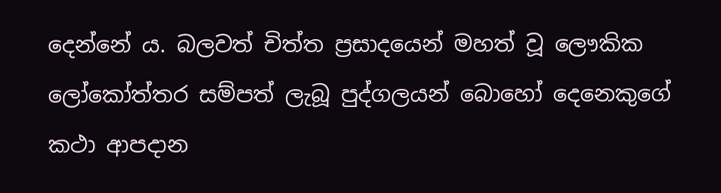දෙන්නේ ය. බලවත් චිත්ත ප්‍රසාදයෙන් මහත් වූ ලෞකික ලෝකෝත්තර සම්පත් ලැබූ පුද්ගලයන් බොහෝ දෙනෙකුගේ කථා ආපදාන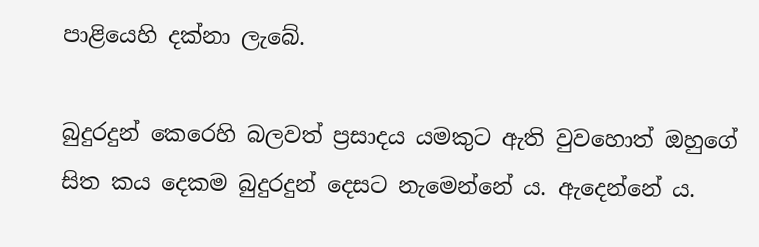පාළියෙහි දක්නා ලැබේ.

බුදුරදුන් කෙරෙහි බලවත් ප්‍රසාදය යමකුට ඇති වුවහොත් ඔහුගේ සිත කය දෙකම බුදුරදුන් දෙසට නැමෙන්නේ ය. ඇදෙන්නේ ය.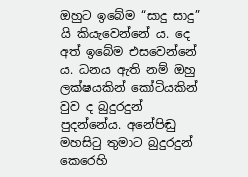ඔහුට ඉබේම “සාදු සාදු” යි කියැවෙන්නේ ය. දෙ අත් ඉබේම එසවෙන්නේ ය. ධනය ඇති නම් ඔහු ලක්ෂයකින් කෝටියකින් වුව ද බුදුරදුන් පුදන්නේය. අනේපිඬු මහසිටු තුමාට බුදුරදුන් කෙරෙහි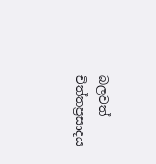බලවත් චිත්තප්‍රසාදය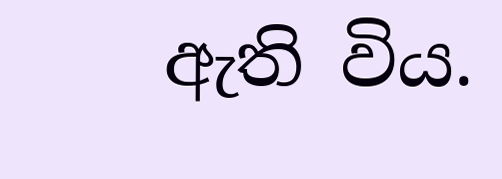ඇති විය.